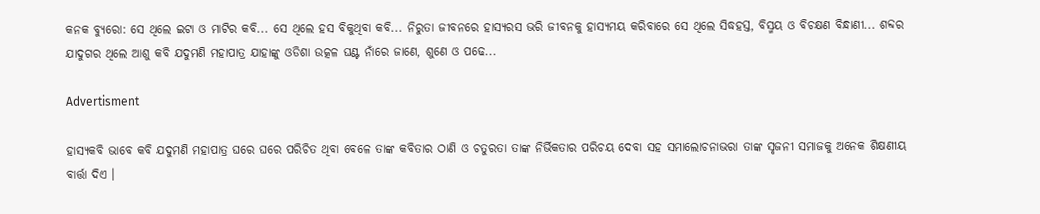କନକ ବ୍ୟୁରୋ: ସେ ଥିଲେ ଇଟା ଓ ମାଟିର କବି... ସେ ଥିଲେ ହସ ବିକୁଥିବା କବି... ନିରୁତା ଜୀବନରେ ହାସ୍ୟରସ ଭରି ଜୀବନକୁ ହାସ୍ୟମୟ କରିବାରେ ସେ ଥିଲେ ସିଦ୍ଧହସ୍ତ, ବିସ୍ମୟ ଓ ବିଚକ୍ଷଣ ବିନ୍ଧାଣୀ... ଶବ୍ଦର ଯାଦୁଗର ଥିଲେ ଆଶୁ କବି ଯଦୁମଣି ମହାପାତ୍ର ଯାହାଙ୍କୁ ଓଡିଶା ଉତ୍କଳ ଘଣ୍ଟ ନାଁରେ ଜାଣେ, ଶୁଣେ ଓ ପଢେ...

Advertisment

ହାସ୍ୟକବି ଭାବେ କବି ଯଦୁମଣି ମହାପାତ୍ର ଘରେ ଘରେ ପରିଚିତ ଥିବା ବେଳେ ତାଙ୍କ କବିତାର ଠାଣି ଓ ଚତୁରତା ତାଙ୍କ ନିର୍ଭିକତାର ପରିଚୟ ଦେବା ସହ ସମାଲୋଚନାଭରା ତାଙ୍କ ସୃଜନୀ ସମାଜକୁ ଅନେକ ଶିକ୍ଷଣୀୟ ବାର୍ତ୍ତା ଦିଏ ।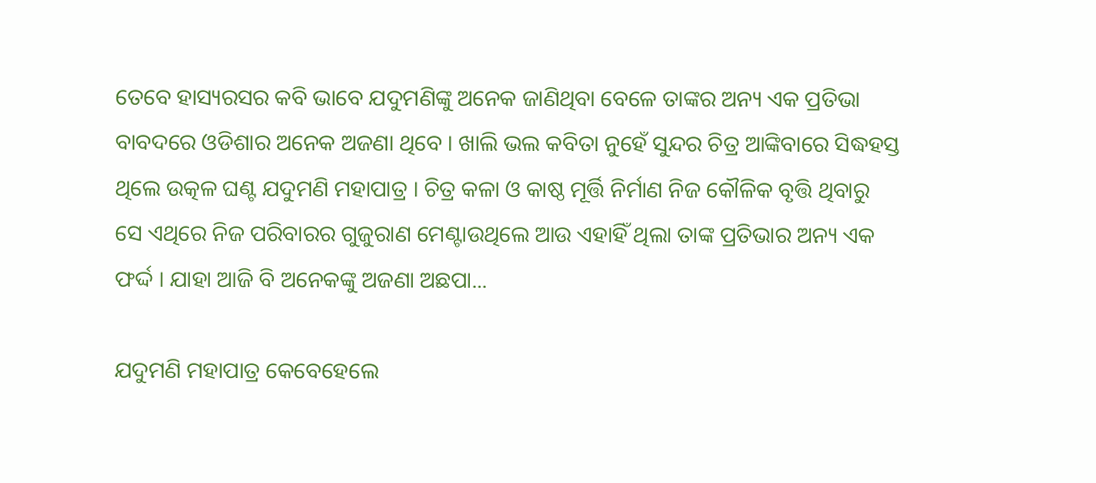ତେବେ ହାସ୍ୟରସର କବି ଭାବେ ଯଦୁମଣିଙ୍କୁ ଅନେକ ଜାଣିଥିବା ବେଳେ ତାଙ୍କର ଅନ୍ୟ ଏକ ପ୍ରତିଭା ବାବଦରେ ଓଡିଶାର ଅନେକ ଅଜଣା ଥିବେ । ଖାଲି ଭଲ କବିତା ନୁହେଁ ସୁନ୍ଦର ଚିତ୍ର ଆଙ୍କିବାରେ ସିଦ୍ଧହସ୍ତ ଥିଲେ ଉତ୍କଳ ଘଣ୍ଟ ଯଦୁମଣି ମହାପାତ୍ର । ଚିତ୍ର କଳା ଓ କାଷ୍ଠ ମୂର୍ତ୍ତି ନିର୍ମାଣ ନିଜ କୌଳିକ ବୃତ୍ତି ଥିବାରୁ ସେ ଏଥିରେ ନିଜ ପରିବାରର ଗୁଜୁରାଣ ମେଣ୍ଟାଉଥିଲେ ଆଉ ଏହାହିଁ ଥିଲା ତାଙ୍କ ପ୍ରତିଭାର ଅନ୍ୟ ଏକ ଫର୍ଦ୍ଦ । ଯାହା ଆଜି ବି ଅନେକଙ୍କୁ ଅଜଣା ଅଛପା...

ଯଦୁମଣି ମହାପାତ୍ର କେବେହେଲେ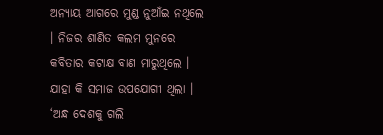ଅନ୍ୟାୟ ଆଗରେ ମୁଣ୍ଡ ନୁଆଁଇ ନଥିଲେ । ନିଜର ଶାଣିତ କଲମ ମୁନରେ କବିତାର କଟାକ୍ଷ ବାଣ ମାରୁଥିଲେ । ଯାହା କି ସମାଜ ଉପଯୋଗୀ ଥିଲା । ‘ଅନ୍ଧ ଦେଶକୁ ଗଲି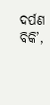ଦର୍ପଣ ବିକି’,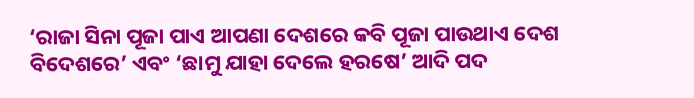‘ରାଜା ସିନା ପୂଜା ପାଏ ଆପଣା ଦେଶରେ କବି ପୂଜା ପାଉଥାଏ ଦେଶ ବିଦେଶରେ’ ଏବଂ ‘ଛାମୁ ଯାହା ଦେଲେ ହରଷେ’ ଆଦି ପଦ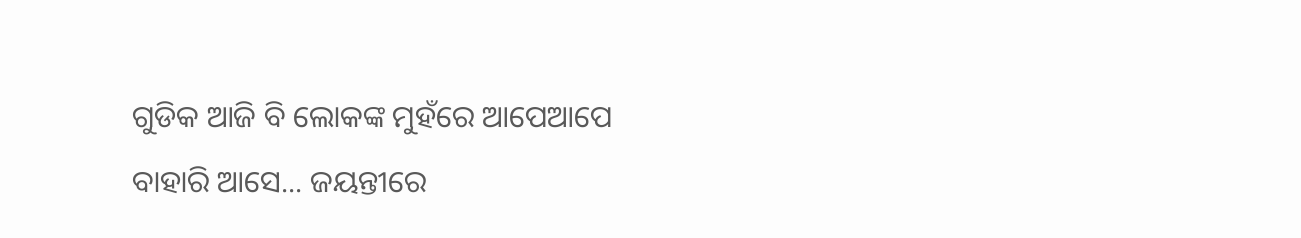ଗୁଡିକ ଆଜି ବି ଲୋକଙ୍କ ମୁହଁରେ ଆପେଆପେ ବାହାରି ଆସେ... ଜୟନ୍ତୀରେ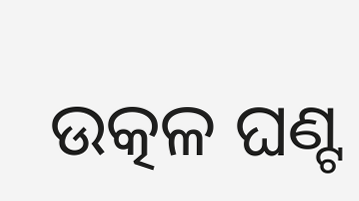ଉତ୍କଳ ଘଣ୍ଟ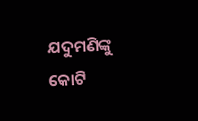ଯଦୁମଣିଙ୍କୁ କୋଟି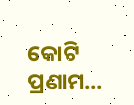କୋଟି ପ୍ରଣାମ...